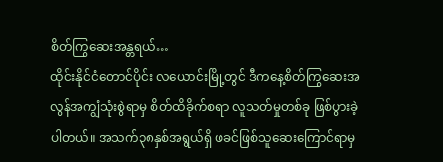စိတ်ကြွဆေးအန္တရယ်…
ထိုင်းနိုင်ငံတောင်ပိုင်း လယောင်းမြို့တွင် ဒီကနေ့စိတ်ကြွဆေးအလွန်အကျွံသုံးစွဲရာမှ စိတ်ထိခိုက်စရာ လူသတ်မှုတစ်ခု ဖြစ်ပွားခဲ့ပါတယ်။ အသက်၃၈နှစ်အရွယ်ရှိ ဖခင်ဖြစ်သူဆေးကြောင်ရာမှ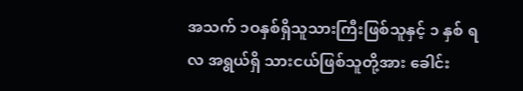အသက် ၁ဝနှစ်ရှိသူသားကြီးဖြစ်သူနှင့် ၁ နှစ် ရ လ အရွယ်ရှိ သားငယ်ဖြစ်သူတို့အား ခေါင်း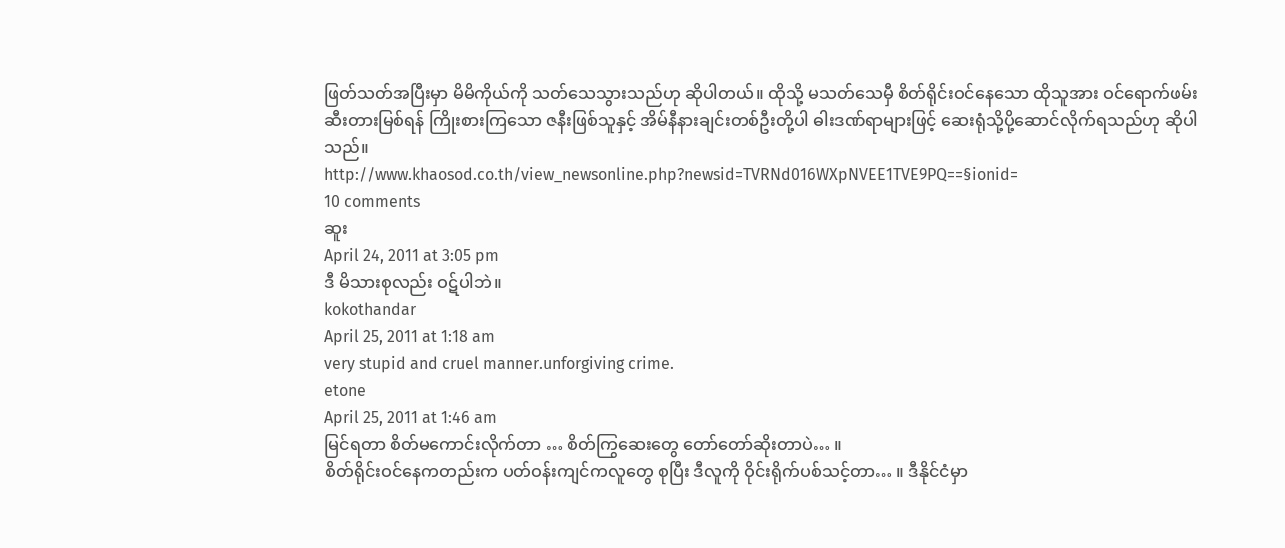ဖြတ်သတ်အပြီးမှာ မိမိကိုယ်ကို သတ်သေသွားသည်ဟု ဆိုပါတယ်။ ထိုသို့ မသတ်သေမှီ စိတ်ရိုင်းဝင်နေသော ထိုသူအား ဝင်ရောက်ဖမ်းဆီးတားမြစ်ရန် ကြိုးစားကြသော ဇနီးဖြစ်သူနှင့် အိမ်နီနားချင်းတစ်ဦးတို့ပါ ဓါးဒဏ်ရာများဖြင့် ဆေးရုံသို့ပို့ဆောင်လိုက်ရသည်ဟု ဆိုပါသည်။
http://www.khaosod.co.th/view_newsonline.php?newsid=TVRNd016WXpNVEE1TVE9PQ==§ionid=
10 comments
ဆူး
April 24, 2011 at 3:05 pm
ဒီ မိသားစုလည်း ဝဋ်ပါဘဲ။
kokothandar
April 25, 2011 at 1:18 am
very stupid and cruel manner.unforgiving crime.
etone
April 25, 2011 at 1:46 am
မြင်ရတာ စိတ်မကောင်းလိုက်တာ … စိတ်ကြွဆေးတွေ တော်တော်ဆိုးတာပဲ… ။
စိတ်ရိုင်းဝင်နေကတည်းက ပတ်ဝန်းကျင်ကလူတွေ စုပြီး ဒီလူကို ဝိုင်းရိုက်ပစ်သင့်တာ… ။ ဒီနိုင်ငံမှာ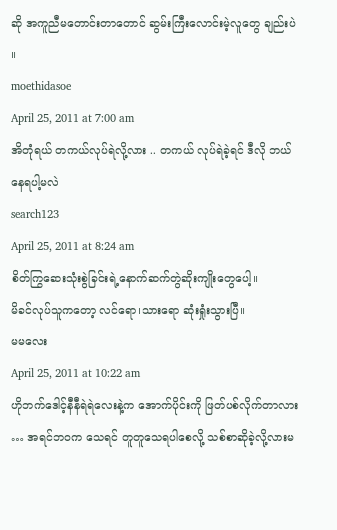ဆို အကူညီမတောင်းတာတောင် ဆွမ်းကြီးလောင်းမဲ့လူတွေ ချည်းပဲ ။
moethidasoe
April 25, 2011 at 7:00 am
အိတုံရယ် တကယ်လုပ်ရဲလို့လား .. တကယ် လုပ်ရဲခဲ့ရင် ဒီလို ဘယ်နေရပါ့မလဲ
search123
April 25, 2011 at 8:24 am
စိတ်ကြွဆေးသုံးစွဲခြင်းရဲ့နောက်ဆက်တွဲဆိုးကျိုးတွေပေါ့။
မိခင်လုပ်သူကတော့ လင်ရော၊သားရော ဆုံးရှုံးသွားပြီ။
မမလေး
April 25, 2011 at 10:22 am
ဟိုဘက်ဒေါင့်နီနီရဲရဲလေးနဲ့က အောက်ပိုင်းကို ဖြတ်ပစ်လိုက်တာလား … အရင်ဘဝက သေရင် တူတူသေရပါစေလို့ သစ်စာဆိုခဲ့လို့လားမ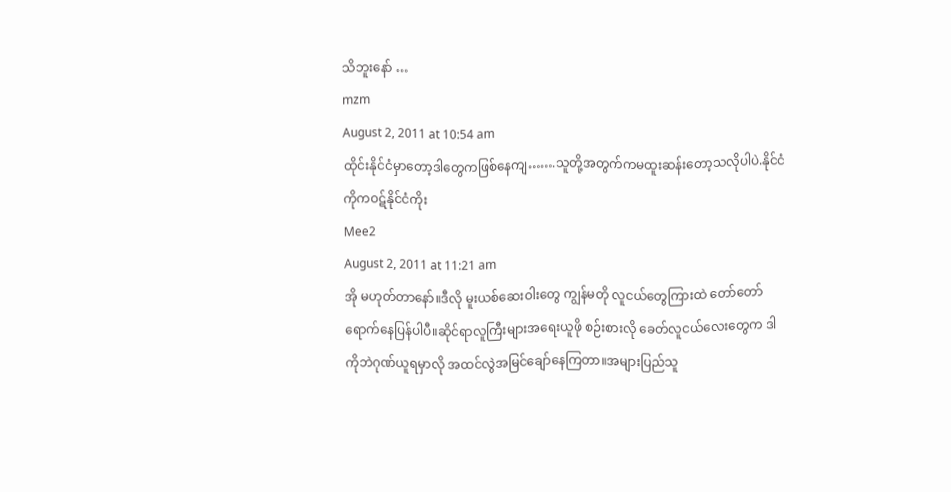သိဘူးနော် …
mzm
August 2, 2011 at 10:54 am
ထိုင်းနိုင်ငံမှာတော့ဒါတွေကဖြစ်နေကျ…….သူတို့အတွက်ကမထူးဆန်းတော့သလိုပါပဲ.နိုင်ငံကိုကဝဋ်နိုင်ငံကိုး
Mee2
August 2, 2011 at 11:21 am
အို မဟုတ်တာနော်။ဒီလို မူးယစ်ဆေးဝါးတွေ ကျွန်မတို လူငယ်တွေကြားထဲ တော်တော်ရောက်နေပြန်ပါပီ။ဆိုင်ရာလူကြီးများအရေးယူဖို စဉ်းစားလို ခေတ်လူငယ်လေးတွေက ဒါကိုဘဲဂုဏ်ယူရမှာလို အထင်လွဲအမြင်ချော်နေကြတာ။အများပြည်သူ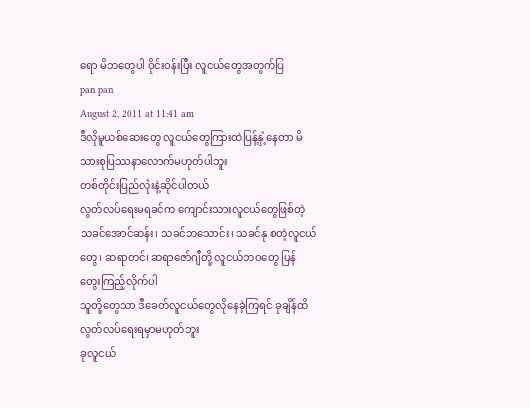ရော မိဘတွေပါ ဝိုင်းဝန်းပြီး လူငယ်တွေအတွက်ပြ
pan pan
August 2, 2011 at 11:41 am
ဒီလိုမူယစ်ဆေးတွေ လူငယ်တွေကြားထဲပြန့်နှံ့နေတာ မိသားစုပြဿနာလောက်မဟုတ်ပါဘူး
တစ်တိုင်းပြည်လုံးနဲ့ဆိုင်ပါတယ်
လွတ်လပ်ရေးမရခင်က ကျောင်းသားလူငယ်တွေဖြစ်တဲ့ သခင်အောင်ဆန်း၊ သခင်ဘသောင်း၊ သခင်နု စတဲ့လူငယ်တွေ၊ ဆရာတင်၊ ဆရာဇော်ဂျီတို့ လူငယ်ဘဝတွေ ပြန်တွေးကြည့်လိုက်ပါ
သူတို့တွေသာ ဒီခေတ်လူငယ်တွေလိုနေခဲ့ကြရင် ခုချိန်ထိ လွတ်လပ်ရေးရမှာမဟုတ်ဘူး
ခုလူငယ်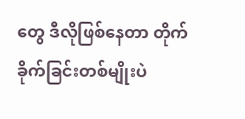တွေ ဒီလိုဖြစ်နေတာ တိုက်ခိုက်ခြင်းတစ်မျိုးပဲ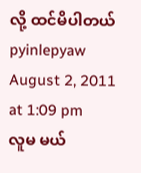လို့ ထင်မိပါတယ်
pyinlepyaw
August 2, 2011 at 1:09 pm
လူမ မယ်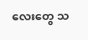လေးတွေ သ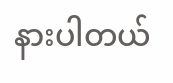နားပါတယ်